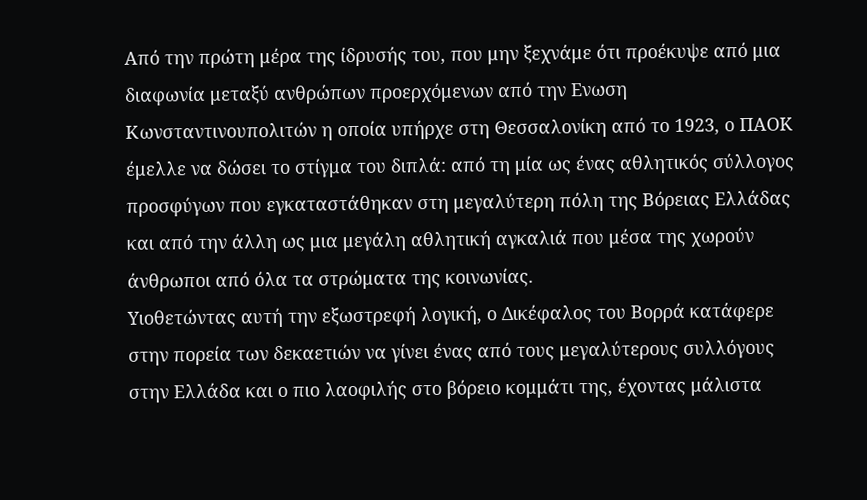Από την πρώτη μέρα της ίδρυσής του, που μην ξεχνάμε ότι προέκυψε από μια διαφωνία μεταξύ ανθρώπων προερχόμενων από την Ενωση Κωνσταντινουπολιτών η οποία υπήρχε στη Θεσσαλονίκη από το 1923, ο ΠΑΟΚ έμελλε να δώσει το στίγμα του διπλά: από τη μία ως ένας αθλητικός σύλλογος προσφύγων που εγκαταστάθηκαν στη μεγαλύτερη πόλη της Βόρειας Ελλάδας και από την άλλη ως μια μεγάλη αθλητική αγκαλιά που μέσα της χωρούν άνθρωποι από όλα τα στρώματα της κοινωνίας.
Υιοθετώντας αυτή την εξωστρεφή λογική, ο Δικέφαλος του Βορρά κατάφερε στην πορεία των δεκαετιών να γίνει ένας από τους μεγαλύτερους συλλόγους στην Ελλάδα και ο πιο λαοφιλής στο βόρειο κομμάτι της, έχοντας μάλιστα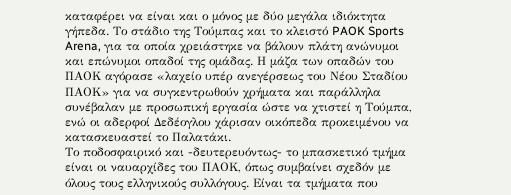καταφέρει να είναι και ο μόνος με δύο μεγάλα ιδιόκτητα γήπεδα. Το στάδιο της Τούμπας και το κλειστό PAOK Sports Arena, για τα οποία χρειάστηκε να βάλουν πλάτη ανώνυμοι και επώνυμοι οπαδοί της ομάδας. Η μάζα των οπαδών του ΠΑΟΚ αγόρασε «λαχείο υπέρ ανεγέρσεως του Νέου Σταδίου ΠΑΟΚ» για να συγκεντρωθούν χρήματα και παράλληλα συνέβαλαν με προσωπική εργασία ώστε να χτιστεί η Τούμπα, ενώ οι αδερφοί Δεδέογλου χάρισαν οικόπεδα προκειμένου να κατασκευαστεί το Παλατάκι.
Το ποδοσφαιρικό και -δευτερευόντως- το μπασκετικό τμήμα είναι οι ναυαρχίδες του ΠΑΟΚ, όπως συμβαίνει σχεδόν με όλους τους ελληνικούς συλλόγους. Είναι τα τμήματα που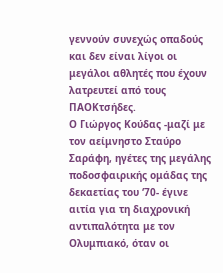γεννούν συνεχώς οπαδούς και δεν είναι λίγοι οι μεγάλοι αθλητές που έχουν λατρευτεί από τους ΠΑΟΚτσήδες.
Ο Γιώργος Κούδας -μαζί με τον αείμνηστο Σταύρο Σαράφη, ηγέτες της μεγάλης ποδοσφαιρικής ομάδας της δεκαετίας του ‘70- έγινε αιτία για τη διαχρονική αντιπαλότητα με τον Ολυμπιακό, όταν οι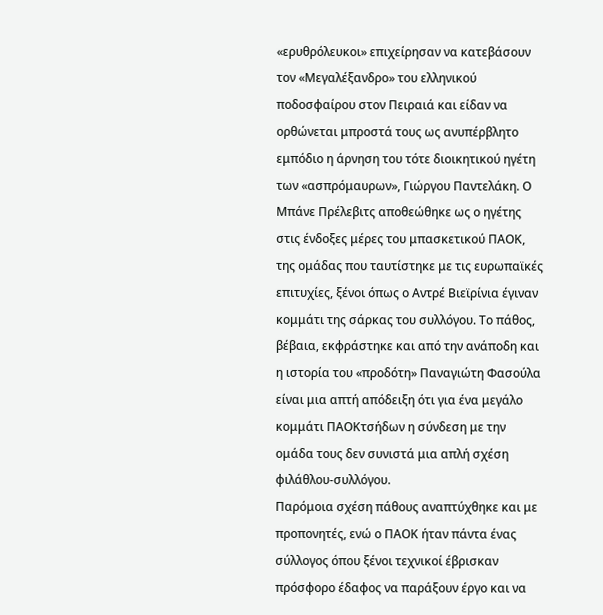«ερυθρόλευκοι» επιχείρησαν να κατεβάσουν τον «Μεγαλέξανδρο» του ελληνικού ποδοσφαίρου στον Πειραιά και είδαν να ορθώνεται μπροστά τους ως ανυπέρβλητο εμπόδιο η άρνηση του τότε διοικητικού ηγέτη των «ασπρόμαυρων», Γιώργου Παντελάκη. Ο Μπάνε Πρέλεβιτς αποθεώθηκε ως ο ηγέτης στις ένδοξες μέρες του μπασκετικού ΠΑΟΚ, της ομάδας που ταυτίστηκε με τις ευρωπαϊκές επιτυχίες, ξένοι όπως ο Αντρέ Βιεϊρίνια έγιναν κομμάτι της σάρκας του συλλόγου. Το πάθος, βέβαια, εκφράστηκε και από την ανάποδη και η ιστορία του «προδότη» Παναγιώτη Φασούλα είναι μια απτή απόδειξη ότι για ένα μεγάλο κομμάτι ΠΑΟΚτσήδων η σύνδεση με την ομάδα τους δεν συνιστά μια απλή σχέση φιλάθλου-συλλόγου.
Παρόμοια σχέση πάθους αναπτύχθηκε και με προπονητές, ενώ ο ΠΑΟΚ ήταν πάντα ένας σύλλογος όπου ξένοι τεχνικοί έβρισκαν πρόσφορο έδαφος να παράξουν έργο και να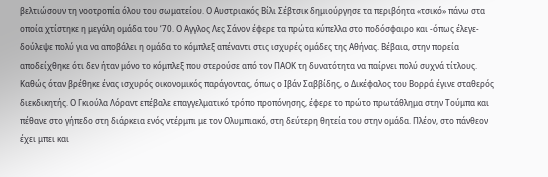βελτιώσουν τη νοοτροπία όλου του σωματείου. Ο Αυστριακός Βίλι Σέβτσικ δημιούργησε τα περιβόητα «τσικό» πάνω στα οποία χτίστηκε η μεγάλη ομάδα του ‘70. Ο Αγγλος Λες Σάνον έφερε τα πρώτα κύπελλα στο ποδόσφαιρο και -όπως έλεγε- δούλεψε πολύ για να αποβάλει η ομάδα το κόμπλεξ απέναντι στις ισχυρές ομάδες της Αθήνας. Βέβαια, στην πορεία αποδείχθηκε ότι δεν ήταν μόνο το κόμπλεξ που στερούσε από τον ΠΑΟΚ τη δυνατότητα να παίρνει πολύ συχνά τίτλους. Καθώς όταν βρέθηκε ένας ισχυρός οικονομικός παράγοντας, όπως ο Ιβάν Σαββίδης, ο Δικέφαλος του Βορρά έγινε σταθερός διεκδικητής. Ο Γκιούλα Λόραντ επέβαλε επαγγελματικό τρόπο προπόνησης, έφερε το πρώτο πρωτάθλημα στην Τούμπα και πέθανε στο γήπεδο στη διάρκεια ενός ντέρμπι με τον Ολυμπιακό, στη δεύτερη θητεία του στην ομάδα. Πλέον, στο πάνθεον έχει μπει και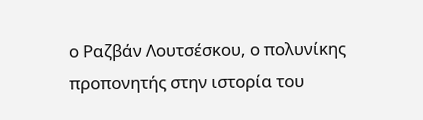ο Ραζβάν Λουτσέσκου, ο πολυνίκης προπονητής στην ιστορία του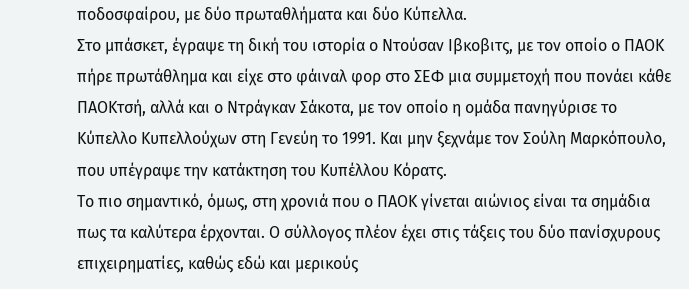ποδοσφαίρου, με δύο πρωταθλήματα και δύο Κύπελλα.
Στο μπάσκετ, έγραψε τη δική του ιστορία ο Ντούσαν Ιβκοβιτς, με τον οποίο ο ΠΑΟΚ πήρε πρωτάθλημα και είχε στο φάιναλ φορ στο ΣΕΦ μια συμμετοχή που πονάει κάθε ΠΑΟΚτσή, αλλά και ο Ντράγκαν Σάκοτα, με τον οποίο η ομάδα πανηγύρισε το Κύπελλο Κυπελλούχων στη Γενεύη το 1991. Και μην ξεχνάμε τον Σούλη Μαρκόπουλο, που υπέγραψε την κατάκτηση του Κυπέλλου Κόρατς.
Το πιο σημαντικό, όμως, στη χρονιά που ο ΠΑΟΚ γίνεται αιώνιος είναι τα σημάδια πως τα καλύτερα έρχονται. Ο σύλλογος πλέον έχει στις τάξεις του δύο πανίσχυρους επιχειρηματίες, καθώς εδώ και μερικούς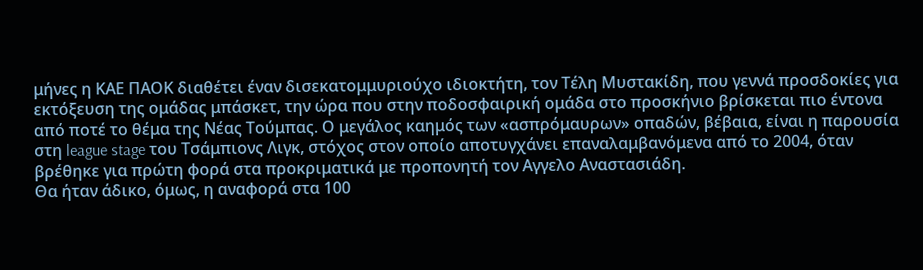μήνες η ΚΑΕ ΠΑΟΚ διαθέτει έναν δισεκατομμυριούχο ιδιοκτήτη, τον Τέλη Μυστακίδη, που γεννά προσδοκίες για εκτόξευση της ομάδας μπάσκετ, την ώρα που στην ποδοσφαιρική ομάδα στο προσκήνιο βρίσκεται πιο έντονα από ποτέ το θέμα της Νέας Τούμπας. Ο μεγάλος καημός των «ασπρόμαυρων» οπαδών, βέβαια, είναι η παρουσία στη league stage του Τσάμπιονς Λιγκ, στόχος στον οποίο αποτυγχάνει επαναλαμβανόμενα από το 2004, όταν βρέθηκε για πρώτη φορά στα προκριματικά με προπονητή τον Αγγελο Αναστασιάδη.
Θα ήταν άδικο, όμως, η αναφορά στα 100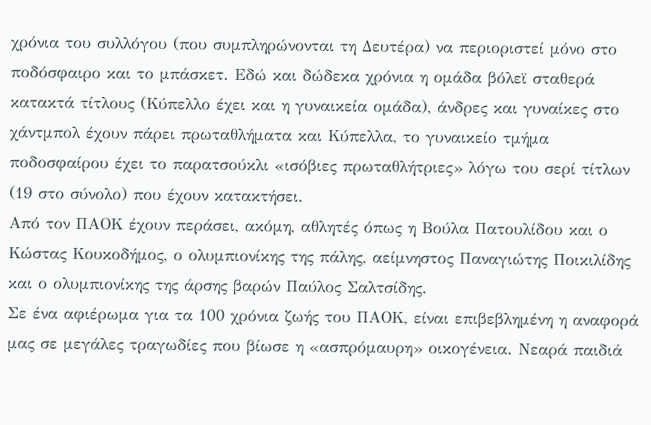χρόνια του συλλόγου (που συμπληρώνονται τη Δευτέρα) να περιοριστεί μόνο στο ποδόσφαιρο και το μπάσκετ. Εδώ και δώδεκα χρόνια η ομάδα βόλεϊ σταθερά κατακτά τίτλους (Κύπελλο έχει και η γυναικεία ομάδα), άνδρες και γυναίκες στο χάντμπολ έχουν πάρει πρωταθλήματα και Κύπελλα, το γυναικείο τμήμα ποδοσφαίρου έχει το παρατσούκλι «ισόβιες πρωταθλήτριες» λόγω του σερί τίτλων (19 στο σύνολο) που έχουν κατακτήσει.
Από τον ΠΑΟΚ έχουν περάσει, ακόμη, αθλητές όπως η Βούλα Πατουλίδου και ο Κώστας Κουκοδήμος, ο ολυμπιονίκης της πάλης, αείμνηστος Παναγιώτης Ποικιλίδης και ο ολυμπιονίκης της άρσης βαρών Παύλος Σαλτσίδης.
Σε ένα αφιέρωμα για τα 100 χρόνια ζωής του ΠΑΟΚ, είναι επιβεβλημένη η αναφορά μας σε μεγάλες τραγωδίες που βίωσε η «ασπρόμαυρη» οικογένεια. Νεαρά παιδιά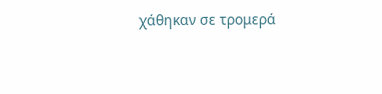χάθηκαν σε τρομερά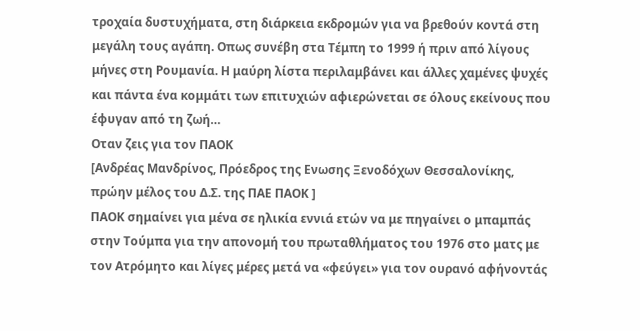τροχαία δυστυχήματα, στη διάρκεια εκδρομών για να βρεθούν κοντά στη μεγάλη τους αγάπη. Οπως συνέβη στα Τέμπη το 1999 ή πριν από λίγους μήνες στη Ρουμανία. Η μαύρη λίστα περιλαμβάνει και άλλες χαμένες ψυχές και πάντα ένα κομμάτι των επιτυχιών αφιερώνεται σε όλους εκείνους που έφυγαν από τη ζωή…
Οταν ζεις για τον ΠΑΟΚ
[Ανδρέας Μανδρίνος, Πρόεδρος της Ενωσης Ξενοδόχων Θεσσαλονίκης, πρώην μέλος του Δ.Σ. της ΠΑΕ ΠΑΟΚ ]
ΠΑΟΚ σημαίνει για μένα σε ηλικία εννιά ετών να με πηγαίνει ο μπαμπάς στην Τούμπα για την απονομή του πρωταθλήματος του 1976 στο ματς με τον Ατρόμητο και λίγες μέρες μετά να «φεύγει» για τον ουρανό αφήνοντάς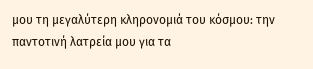μου τη μεγαλύτερη κληρονομιά του κόσμου: την παντοτινή λατρεία μου για τα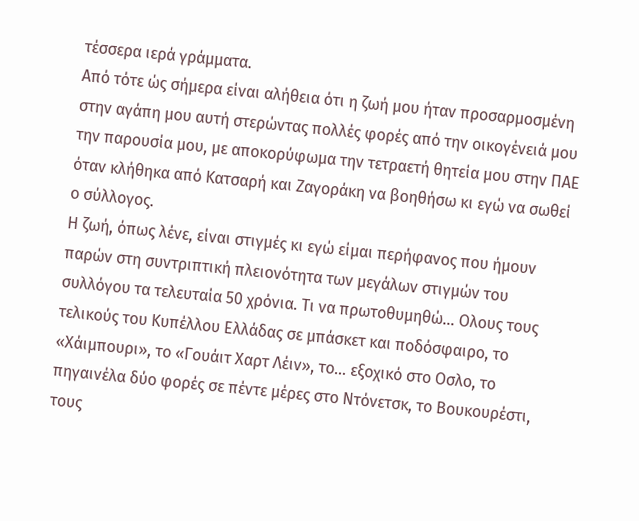τέσσερα ιερά γράμματα.
Από τότε ώς σήμερα είναι αλήθεια ότι η ζωή μου ήταν προσαρμοσμένη στην αγάπη μου αυτή στερώντας πολλές φορές από την οικογένειά μου την παρουσία μου, με αποκορύφωμα την τετραετή θητεία μου στην ΠΑΕ όταν κλήθηκα από Κατσαρή και Ζαγοράκη να βοηθήσω κι εγώ να σωθεί ο σύλλογος.
Η ζωή, όπως λένε, είναι στιγμές κι εγώ είμαι περήφανος που ήμουν παρών στη συντριπτική πλειονότητα των μεγάλων στιγμών του συλλόγου τα τελευταία 50 χρόνια. Τι να πρωτοθυμηθώ… Ολους τους τελικούς του Κυπέλλου Ελλάδας σε μπάσκετ και ποδόσφαιρο, το «Χάιμπουρι», το «Γουάιτ Χαρτ Λέιν», το… εξοχικό στο Οσλο, το πηγαινέλα δύο φορές σε πέντε μέρες στο Ντόνετσκ, το Βουκουρέστι, τους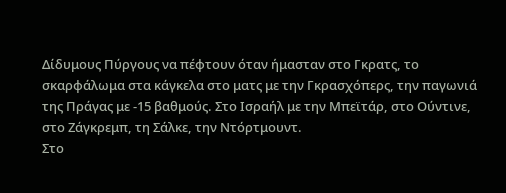Δίδυμους Πύργους να πέφτουν όταν ήμασταν στο Γκρατς, το σκαρφάλωμα στα κάγκελα στο ματς με την Γκρασχόπερς, την παγωνιά της Πράγας με -15 βαθμούς. Στο Ισραήλ με την Μπεϊτάρ, στο Ούντινε, στο Ζάγκρεμπ, τη Σάλκε, την Ντόρτμουντ.
Στο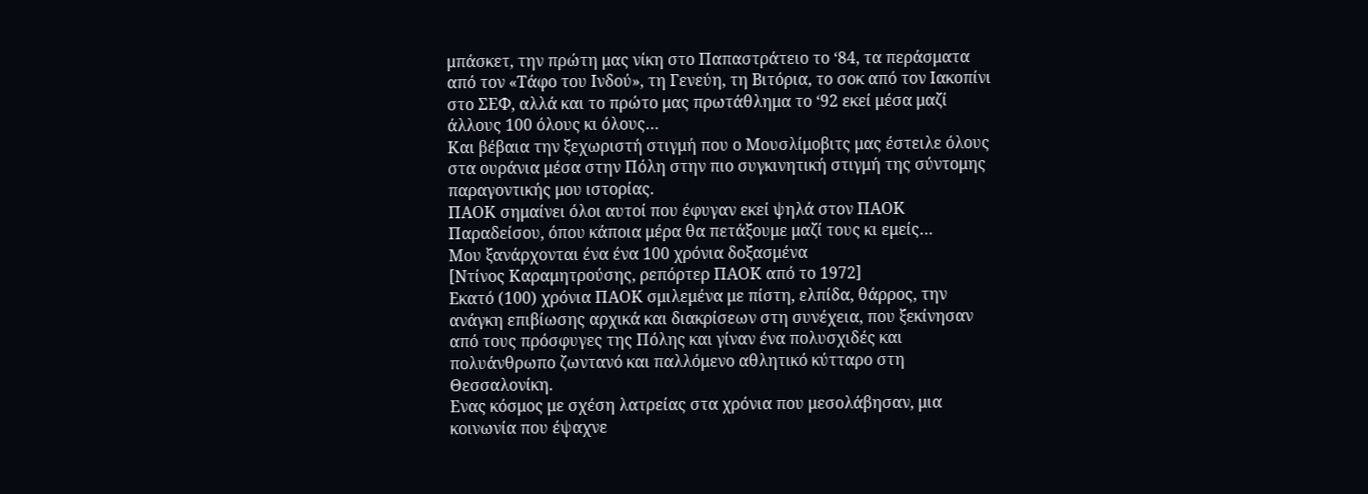μπάσκετ, την πρώτη μας νίκη στο Παπαστράτειο το ‘84, τα περάσματα από τον «Τάφο του Ινδού», τη Γενεύη, τη Βιτόρια, το σοκ από τον Ιακοπίνι στο ΣΕΦ, αλλά και το πρώτο μας πρωτάθλημα το ‘92 εκεί μέσα μαζί άλλους 100 όλους κι όλους…
Και βέβαια την ξεχωριστή στιγμή που ο Μουσλίμοβιτς μας έστειλε όλους στα ουράνια μέσα στην Πόλη στην πιο συγκινητική στιγμή της σύντομης παραγοντικής μου ιστορίας.
ΠΑΟΚ σημαίνει όλοι αυτοί που έφυγαν εκεί ψηλά στον ΠΑΟΚ Παραδείσου, όπου κάποια μέρα θα πετάξουμε μαζί τους κι εμείς…
Μου ξανάρχονται ένα ένα 100 χρόνια δοξασμένα
[Ντίνος Καραμητρούσης, ρεπόρτερ ΠΑΟΚ από το 1972]
Εκατό (100) χρόνια ΠΑΟΚ σμιλεμένα με πίστη, ελπίδα, θάρρος, την ανάγκη επιβίωσης αρχικά και διακρίσεων στη συνέχεια, που ξεκίνησαν από τους πρόσφυγες της Πόλης και γίναν ένα πολυσχιδές και πολυάνθρωπο ζωντανό και παλλόμενο αθλητικό κύτταρο στη Θεσσαλονίκη.
Ενας κόσμος με σχέση λατρείας στα χρόνια που μεσολάβησαν, μια κοινωνία που έψαχνε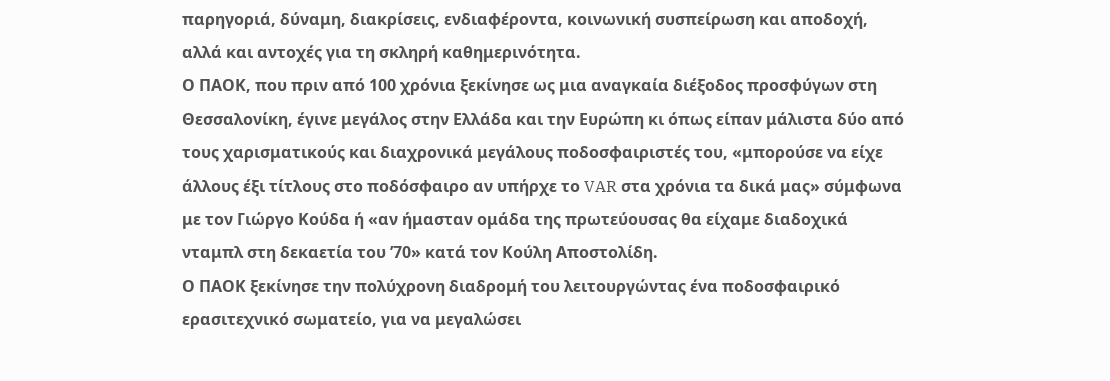παρηγοριά, δύναμη, διακρίσεις, ενδιαφέροντα, κοινωνική συσπείρωση και αποδοχή, αλλά και αντοχές για τη σκληρή καθημερινότητα.
Ο ΠΑΟΚ, που πριν από 100 χρόνια ξεκίνησε ως μια αναγκαία διέξοδος προσφύγων στη Θεσσαλονίκη, έγινε μεγάλος στην Ελλάδα και την Ευρώπη κι όπως είπαν μάλιστα δύο από τους χαρισματικούς και διαχρονικά μεγάλους ποδοσφαιριστές του, «μπορούσε να είχε άλλους έξι τίτλους στο ποδόσφαιρο αν υπήρχε το VAR στα χρόνια τα δικά μας» σύμφωνα με τον Γιώργο Κούδα ή «αν ήμασταν ομάδα της πρωτεύουσας θα είχαμε διαδοχικά νταμπλ στη δεκαετία του ’70» κατά τον Κούλη Αποστολίδη.
Ο ΠΑΟΚ ξεκίνησε την πολύχρονη διαδρομή του λειτουργώντας ένα ποδοσφαιρικό ερασιτεχνικό σωματείο, για να μεγαλώσει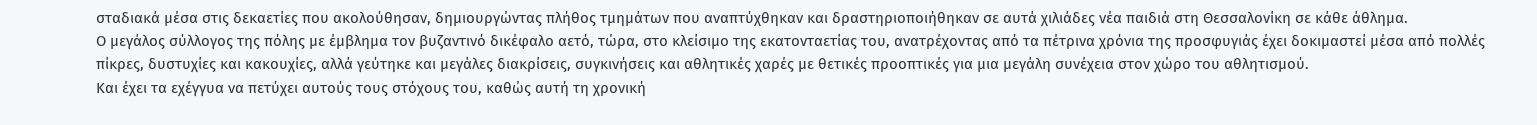σταδιακά μέσα στις δεκαετίες που ακολούθησαν, δημιουργώντας πλήθος τμημάτων που αναπτύχθηκαν και δραστηριοποιήθηκαν σε αυτά χιλιάδες νέα παιδιά στη Θεσσαλονίκη σε κάθε άθλημα.
Ο μεγάλος σύλλογος της πόλης με έμβλημα τον βυζαντινό δικέφαλο αετό, τώρα, στο κλείσιμο της εκατονταετίας του, ανατρέχοντας από τα πέτρινα χρόνια της προσφυγιάς έχει δοκιμαστεί μέσα από πολλές πίκρες, δυστυχίες και κακουχίες, αλλά γεύτηκε και μεγάλες διακρίσεις, συγκινήσεις και αθλητικές χαρές με θετικές προοπτικές για μια μεγάλη συνέχεια στον χώρο του αθλητισμού.
Και έχει τα εχέγγυα να πετύχει αυτούς τους στόχους του, καθώς αυτή τη χρονική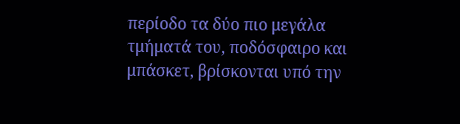περίοδο τα δύο πιο μεγάλα τμήματά του, ποδόσφαιρο και μπάσκετ, βρίσκονται υπό την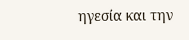ηγεσία και την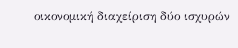οικονομική διαχείριση δύο ισχυρών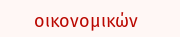οικονομικών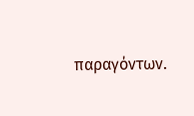παραγόντων.